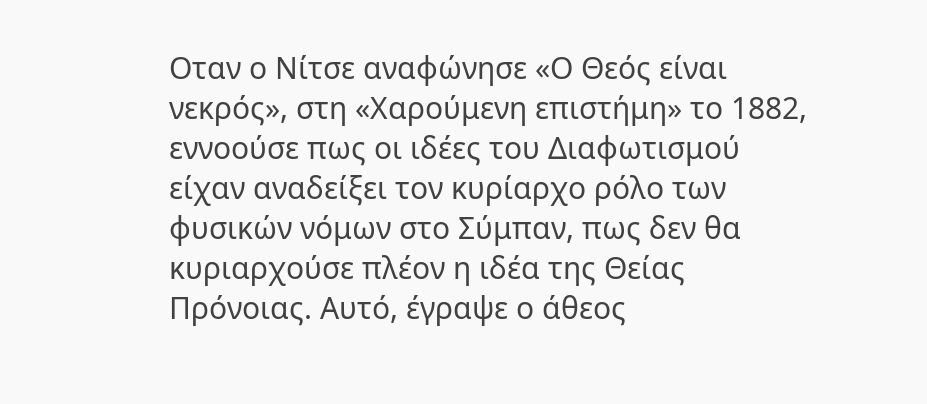Οταν ο Νίτσε αναφώνησε «Ο Θεός είναι νεκρός», στη «Χαρούμενη επιστήμη» το 1882, εννοούσε πως οι ιδέες του Διαφωτισμού είχαν αναδείξει τον κυρίαρχο ρόλο των φυσικών νόμων στο Σύμπαν, πως δεν θα κυριαρχούσε πλέον η ιδέα της Θείας Πρόνοιας. Αυτό, έγραψε ο άθεος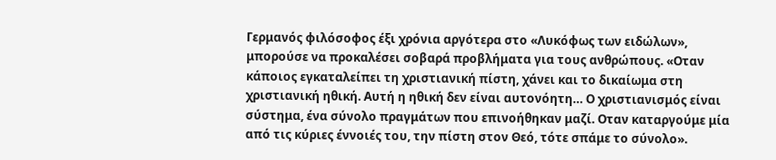Γερμανός φιλόσοφος έξι χρόνια αργότερα στο «Λυκόφως των ειδώλων», μπορούσε να προκαλέσει σοβαρά προβλήματα για τους ανθρώπους. «Οταν κάποιος εγκαταλείπει τη χριστιανική πίστη, χάνει και το δικαίωμα στη χριστιανική ηθική. Αυτή η ηθική δεν είναι αυτονόητη… Ο χριστιανισμός είναι σύστημα, ένα σύνολο πραγμάτων που επινοήθηκαν μαζί. Οταν καταργούμε μία από τις κύριες έννοιές του, την πίστη στον Θεό, τότε σπάμε το σύνολο».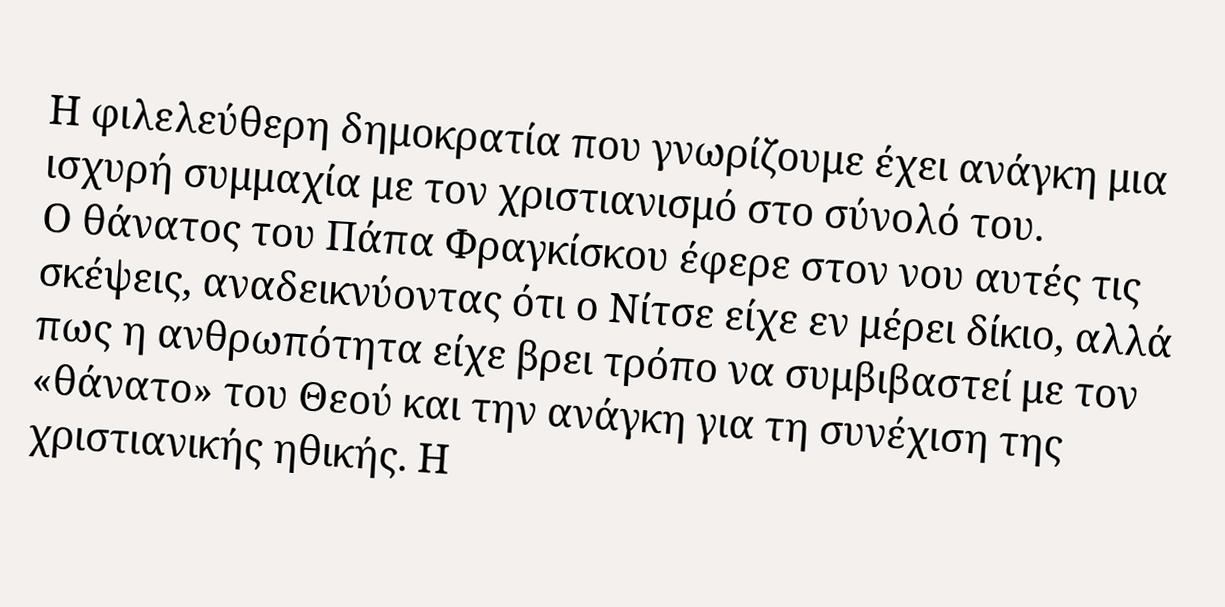Η φιλελεύθερη δημοκρατία που γνωρίζουμε έχει ανάγκη μια ισχυρή συμμαχία με τον χριστιανισμό στο σύνολό του.
Ο θάνατος του Πάπα Φραγκίσκου έφερε στον νου αυτές τις σκέψεις, αναδεικνύοντας ότι ο Νίτσε είχε εν μέρει δίκιο, αλλά πως η ανθρωπότητα είχε βρει τρόπο να συμβιβαστεί με τον «θάνατο» του Θεού και την ανάγκη για τη συνέχιση της χριστιανικής ηθικής. Η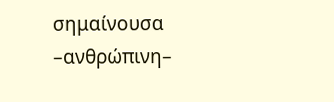σημαίνουσα –ανθρώπινη–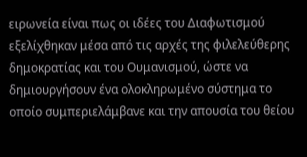ειρωνεία είναι πως οι ιδέες του Διαφωτισμού εξελίχθηκαν μέσα από τις αρχές της φιλελεύθερης δημοκρατίας και του Ουμανισμού, ώστε να δημιουργήσουν ένα ολοκληρωμένο σύστημα το οποίο συμπεριελάμβανε και την απουσία του θείου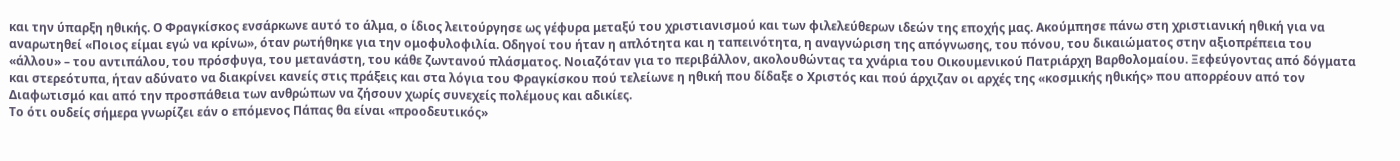και την ύπαρξη ηθικής. Ο Φραγκίσκος ενσάρκωνε αυτό το άλμα, ο ίδιος λειτούργησε ως γέφυρα μεταξύ του χριστιανισμού και των φιλελεύθερων ιδεών της εποχής μας. Ακούμπησε πάνω στη χριστιανική ηθική για να αναρωτηθεί «Ποιος είμαι εγώ να κρίνω», όταν ρωτήθηκε για την ομοφυλοφιλία. Οδηγοί του ήταν η απλότητα και η ταπεινότητα, η αναγνώριση της απόγνωσης, του πόνου, του δικαιώματος στην αξιοπρέπεια του «άλλου» – του αντιπάλου, του πρόσφυγα, του μετανάστη, του κάθε ζωντανού πλάσματος. Νοιαζόταν για το περιβάλλον, ακολουθώντας τα χνάρια του Οικουμενικού Πατριάρχη Βαρθολομαίου. Ξεφεύγοντας από δόγματα και στερεότυπα, ήταν αδύνατο να διακρίνει κανείς στις πράξεις και στα λόγια του Φραγκίσκου πού τελείωνε η ηθική που δίδαξε ο Χριστός και πού άρχιζαν οι αρχές της «κοσμικής ηθικής» που απορρέουν από τον Διαφωτισμό και από την προσπάθεια των ανθρώπων να ζήσουν χωρίς συνεχείς πολέμους και αδικίες.
Το ότι ουδείς σήμερα γνωρίζει εάν ο επόμενος Πάπας θα είναι «προοδευτικός»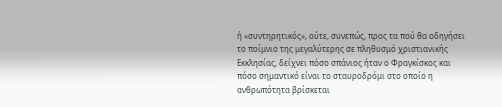ή «συντηρητικός», ούτε, συνεπώς, προς τα πού θα οδηγήσει το ποίμνιο της μεγαλύτερης σε πληθυσμό χριστιανικής Εκκλησίας, δείχνει πόσο σπάνιος ήταν ο Φραγκίσκος και πόσο σημαντικό είναι το σταυροδρόμι στο οποίο η ανθρωπότητα βρίσκεται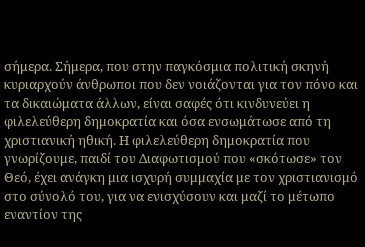σήμερα. Σήμερα, που στην παγκόσμια πολιτική σκηνή κυριαρχούν άνθρωποι που δεν νοιάζονται για τον πόνο και τα δικαιώματα άλλων, είναι σαφές ότι κινδυνεύει η φιλελεύθερη δημοκρατία και όσα ενσωμάτωσε από τη χριστιανική ηθική. Η φιλελεύθερη δημοκρατία που γνωρίζουμε, παιδί του Διαφωτισμού που «σκότωσε» τον Θεό, έχει ανάγκη μια ισχυρή συμμαχία με τον χριστιανισμό στο σύνολό του, για να ενισχύσουν και μαζί το μέτωπο εναντίον της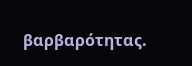βαρβαρότητας.